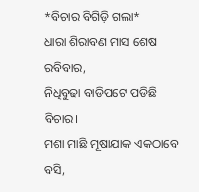*ବିଚାର ବିଗିଡ଼ି ଗଲା*
ଧାରା ଶିରାବଣ ମାସ ଶେଷ ରବିବାର,
ନିଧିବୁଢା ବାଡିପଟେ ପଡିଛି ବିଚାର।
ମଶା ମାଛି ମୂଷାଯାକ ଏକଠାବେ ବସି,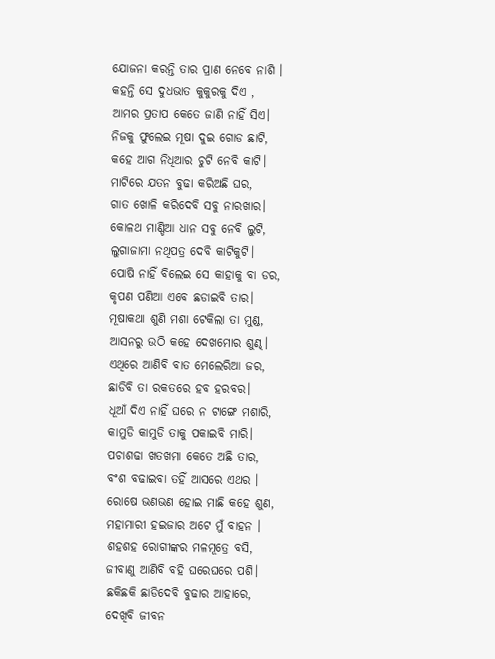ଯୋଜନା କରନ୍ତି ତାର ପ୍ରାଣ ନେବେ ନାଶି ।
କହନ୍ତି ସେ ଦୁଧଭାତ କୁକୁରକୁ ଦିଏ ,
ଆମର ପ୍ରତାପ କେତେ ଜାଣି ନାହିଁ ସିଏ।
ନିଜକୁ ଫୁଲେଇ ମୂଷା ଦୁଇ ଗୋଡ ଛାଟି,
କହେ ଆଗ ନିଧିଆର ଚୁଟି ନେବି କାଟି।
ମାଟିରେ ଯତନ ବୁଢା କରିଅଛି ଘର,
ଗାତ ଖୋଳି କରିଦେବି ସବୁ ନାରଖାର।
କୋଳଥ ମାଣ୍ଡିଆ ଧାନ ସବୁ ନେବି ଲୁଟି,
ଲୁଗାଜାମା ନଥିପତ୍ର ଦେବି କାଟିକୁଟି।
ପୋଷି ନାହିଁ ବିଲେଇ ସେ କାହାକୁ ବା ଡର,
କୃପଣ ପଣିଆ ଏବେ ଛଡାଇବି ତାର।
ମୂଷାକଥା ଶୁଣି ମଶା ଟେକିଲା ତା ମୁଣ୍ଡ,
ଆସନରୁ ଉଠି କହେ ଦେଖମୋର ଶୁଣ୍ଢ।
ଏଥିରେ ଆଣିବି ବାତ ମେଲେରିଆ ଜର,
ଛାଡିବି ତା ରକତରେ ହବ ହରବର।
ଧୂଆଁ ଦିଏ ନାହିଁ ଘରେ ନ ଟାଙ୍ଗେ ମଶାରି,
କାମୁଡି କାମୁଡି ତାକୁ ପକାଇବି ମାରି।
ପଚାଶଢା ଖତଖମା କେତେ ଅଛି ତାର,
ବଂଶ ବଢାଇବା ତହିଁ ଆସରେ ଏଥର ।
ରୋଷେ ଭଣଭଣ ହୋଇ ମାଛି କହେ ଶୁଣ,
ମହାମାରୀ ହଇଜାର ଅଟେ ମୁଁ ବାହନ ।
ଶହଶହ ରୋଗୀଙ୍କର ମଳମୂତ୍ରେ ବସି,
ଜୀବାଣୁ ଆଣିବି ବହି ଘରେଘରେ ପଶି।
ଛକିଛକି ଛାଡିଦେବି ବୁଢାର ଆହାରେ,
ଦେଖିବି ଜୀବନ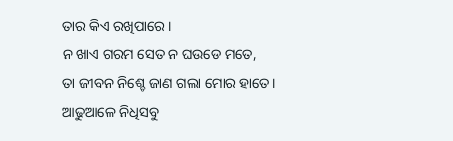ତାର କିଏ ରଖିପାରେ।
ନ ଖାଏ ଗରମ ସେତ ନ ଘଉଡେ ମତେ,
ତା ଜୀବନ ନିଶ୍ଚେ ଜାଣ ଗଲା ମୋର ହାତେ।
ଆଢୁଆଳେ ନିଧିସବୁ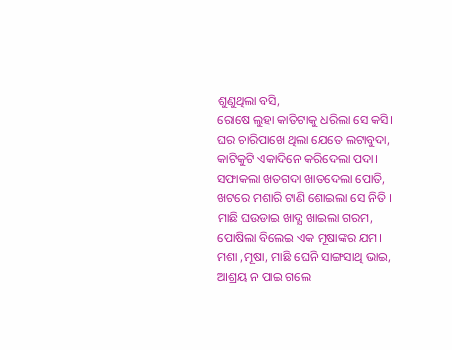ଶୁଣୁଥିଲା ବସି,
ରୋଷେ ଲୁହା କାତିଟାକୁ ଧରିଲା ସେ କସି।
ଘର ଚାରିପାଖେ ଥିଲା ଯେତେ ଲଟାବୁଦା,
କାଟିକୁଟି ଏକାଦିନେ କରିଦେଲା ପଦା।
ସଫାକଲା ଖତଗଦା ଖାତଦେଲା ପୋତି,
ଖଟରେ ମଶାରି ଟାଣି ଶୋଇଲା ସେ ନିତି ।
ମାଛି ଘଉଡାଇ ଖାଦ୍ଯ ଖାଇଲା ଗରମ,
ପୋଷିଲା ବିଲେଇ ଏକ ମୂଷାଙ୍କର ଯମ।
ମଶା ,ମୂଷା, ମାଛି ଘେନି ସାଙ୍ଗସାଥି ଭାଇ,
ଆଶ୍ରୟ ନ ପାଇ ଗଲେ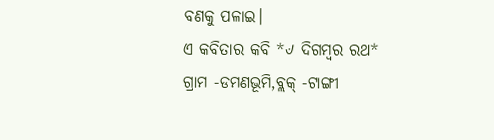ବଣକୁ ପଳାଇ।
ଏ କବିତାର କବି *୰ ଦିଗମ୍ବର ରଥ*
ଗ୍ରାମ -ଡମଣଭୂମି,ବ୍ଲକ୍ -ଟାଙ୍ଗୀ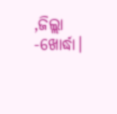,ଜିଲ୍ଲା -ଖୋର୍ଦ୍ଧା।